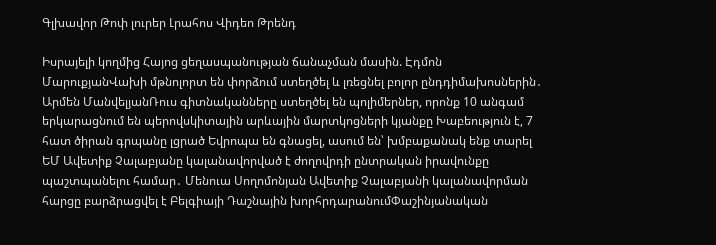Գլխավոր Թոփ լուրեր Լրահոս Վիդեո Թրենդ

Իսրայելի կողմից Հայոց ցեղասպանության ճանաչման մասին. Էդմոն ՄարուքյանՎախի մթնոլորտ են փորձում ստեղծել և լռեցնել բոլոր ընդդիմախոսներին․ Արմեն ՄանվելյանՌուս գիտնականները ստեղծել են պոլիմերներ, որոնք 10 անգամ երկարացնում են պերովսկիտային արևային մարտկոցների կյանքը Խաբեություն է, 7 հատ ծիրան գրպանը լցրած Եվրոպա են գնացել, ասում են՝ խմբաքանակ ենք տարել ԵՄ Ավետիք Չալաբյանը կալանավորված է ժողովրդի ընտրական իրավունքը պաշտպանելու համար․ Մենուա Սողոմոնյան Ավետիք Չալաբյանի կալանավորման հարցը բարձրացվել է Բելգիայի Դաշնային խորհրդարանումՓաշինյանական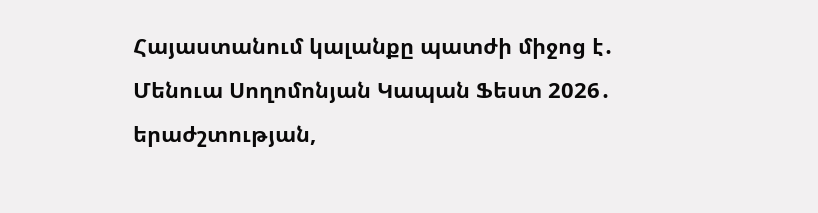Հայաստանում կալանքը պատժի միջոց է․ Մենուա Սողոմոնյան Կապան Ֆեստ 2026․ երաժշտության,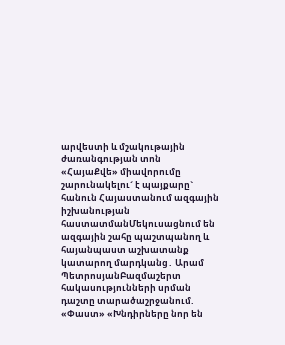արվեստի և մշակութային ժառանգության տոն «ՀայաՔվե» միավորումը շարունակելու´ է պայքարը` հանուն Հայաստանում ազգային իշխանության հաստատմանՄեկուսացնում են ազգային շահը պաշտպանող և հայանպաստ աշխատանք կատարող մարդկանց․ Արամ ՊետրոսյանԲազմաշերտ հակասությունների սրման դաշտը տարածաշրջանում. «Փաստ» «Խնդիրները նոր են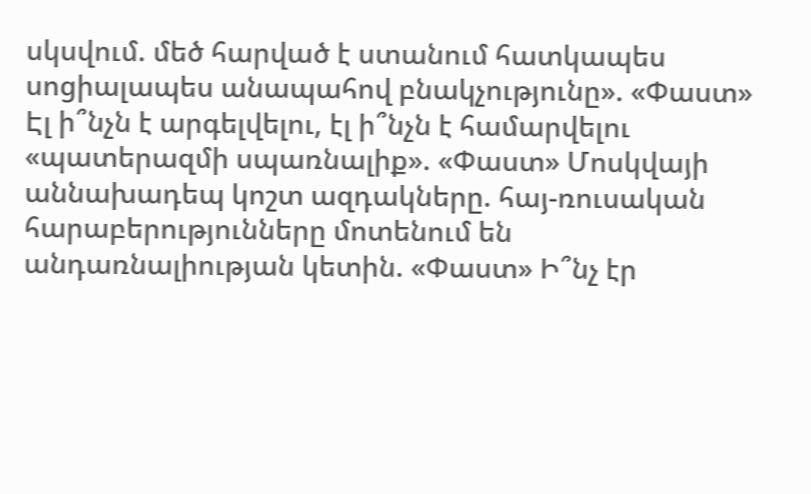սկսվում. մեծ հարված է ստանում հատկապես սոցիալապես անապահով բնակչությունը». «Փաստ» Էլ ի՞նչն է արգելվելու, էլ ի՞նչն է համարվելու «պատերազմի սպառնալիք». «Փաստ» Մոսկվայի աննախադեպ կոշտ ազդակները. հայ-ռուսական հարաբերությունները մոտենում են անդառնալիության կետին. «Փաստ» Ի՞նչ էր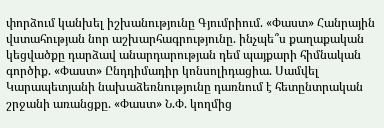փորձում կանխել իշխանությունը Գյումրիում. «Փաստ» Հանրային վստահության նոր աշխարհագրությունը. ինչպե՞ս քաղաքական կեցվածքը դարձավ անարդարության դեմ պայքարի հիմնական գործիք. «Փաստ» Ընդդիմադիր կոնսոլիդացիա. Սամվել Կարապետյանի նախաձեռնությունը դառնում է հետընտրական շրջանի առանցքը. «Փաստ» Ն.Փ. կողմից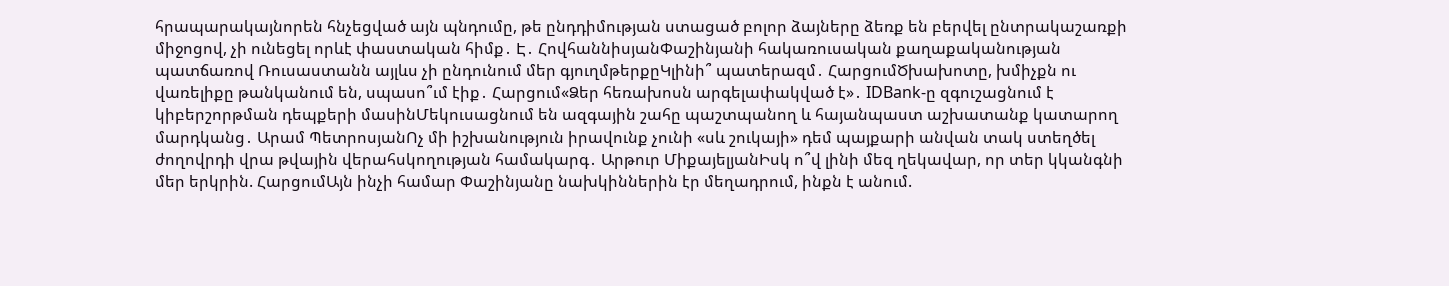հրապարակայնորեն հնչեցված այն պնդումը, թե ընդդիմության ստացած բոլոր ձայները ձեռք են բերվել ընտրակաշառքի միջոցով, չի ունեցել որևէ փաստական հիմք․ Է․ ՀովհաննիսյանՓաշինյանի հակառուսական քաղաքականության պատճառով Ռուսաստանն այլևս չի ընդունում մեր գյուղմթերքըԿլինի՞ պատերազմ․ ՀարցումԾխախոտը, խմիչքն ու վառելիքը թանկանում են, սպասո՞ւմ էիք․ Հարցում«Ձեր հեռախոսն արգելափակված է»․ IDBank-ը զգուշացնում է կիբերշորթման դեպքերի մասինՄեկուսացնում են ազգային շահը պաշտպանող և հայանպաստ աշխատանք կատարող մարդկանց․ Արամ ՊետրոսյանՈչ մի իշխանություն իրավունք չունի «սև շուկայի» դեմ պայքարի անվան տակ ստեղծել ժողովրդի վրա թվային վերահսկողության համակարգ․ Արթուր ՄիքայելյանԻսկ ո՞վ լինի մեզ ղեկավար, որ տեր կկանգնի մեր երկրին. ՀարցումԱյն ինչի համար Փաշինյանը նախկիններին էր մեղադրում, ինքն է անում.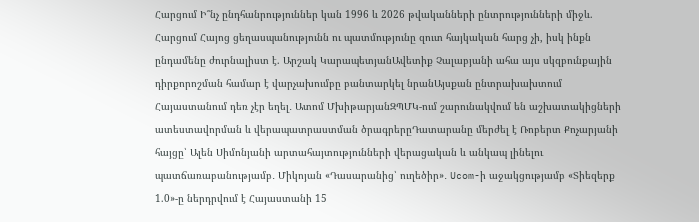Հարցում Ի՞նչ ընդհանրություններ կան 1996 և 2026 թվականների ընտրությունների միջև. Հարցում Հայոց ցեղասպանությունն ու պատմությունը զուտ հայկական հարց չի, իսկ ինքն ընդամենը ժուրնալիստ է. Արշակ ԿարապետյանԱվետիք Չալաբյանի ահա այս սկզբունքային դիրքորոշման համար է վարչախումբը բանտարկել նրանԱյսքան ընտրախախտում Հայաստանում դեռ չէր եղել․ Ատոմ ՄխիթարյանԶՊՄԿ-ում շարունակվում են աշխատակիցների ատեստավորման և վերապատրաստման ծրագրերըԴատարանը մերժել է Ռոբերտ Քոչարյանի հայցը՝ Ալեն Սիմոնյանի արտահայտությունների վերացական և անկապ լինելու պատճառաբանությամբ․ Միկոյան «Դասարանից՝ ուղեծիր»․ Ucom-ի աջակցությամբ «Տիեզերք 1.0»-ը ներդրվում է Հայաստանի 15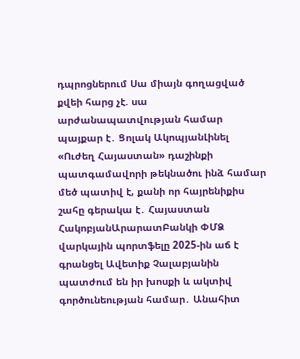դպրոցներում Սա միայն գողացված քվեի հարց չէ. սա արժանապատվության համար պայքար է․ Ցոլակ ԱկոպյանԼինել «Ուժեղ Հայաստան» դաշինքի պատգամավորի թեկնածու ինձ համար մեծ պատիվ է, քանի որ հայրենիքիս շահը գերակա է․ Հայաստան ՀակոբյանԱրարատԲանկի ՓՄՁ վարկային պորտֆելը 2025-ին աճ է գրանցել Ավետիք Չալաբյանին պատժում են իր խոսքի և ակտիվ գործունեության համար․ Անահիտ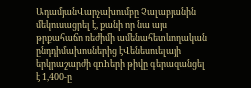ԱդամյանՎարչախումբը Չալաբյանին մեկուսացրել է, քանի որ նա այս թրքահաճո ռեժիմի ամենահետևողական ընդդիմախոսներից էՎենեսուելայի երկրաշարժի զnhերի թիվը գերազանցել է 1,400-ը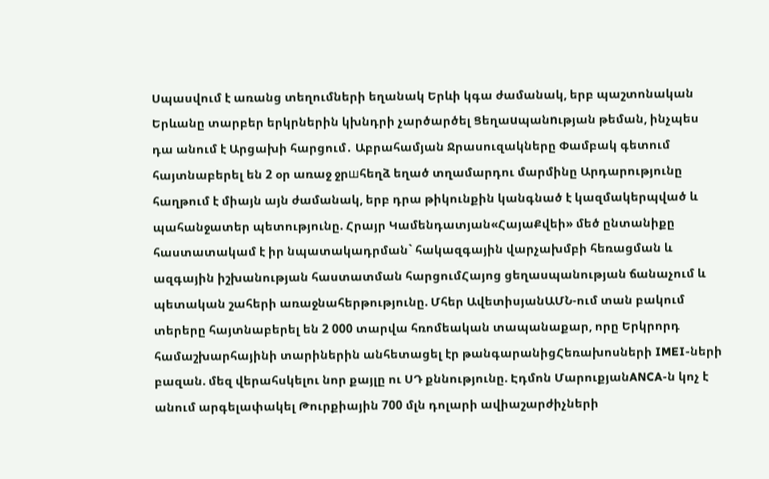Սպասվում է առանց տեղումների եղանակ Երևի կգա ժամանակ, երբ պաշտոնական Երևանը տարբեր երկրներին կխնդրի չարծարծել Ցեղաuպանnւթյան թեման, ինչպես դա անում է Արցախի հարցում․ Աբրահամյան Ջրասուզակները Փամբակ գետում հայտնաբերել են 2 օր առաջ ջրшհեղձ եղած տղամարդու մարմինը Արդարությունը հաղթում է միայն այն ժամանակ, երբ դրա թիկունքին կանգնած է կազմակերպված և պահանջատեր պետությունը. Հրայր Կամենդատյան«ՀայաՔվեի» մեծ ընտանիքը հաստատակամ է իր նպատակադրման` հակազգային վարչախմբի հեռացման և ազգային իշխանության հաստատման հարցումՀայոց ցեղասպանության ճանաչում և պետական շահերի առաջնահերթությունը. Մհեր ԱվետիսյանԱՄՆ-ում տան բակում տերերը հայտնաբերել են 2 000 տարվա հռոմեական տապանաքար, որը Երկրորդ համաշխարհայինի տարիներին անհետացել էր թանգարանիցՀեռախոսների IMEI-ների բազան. մեզ վերահսկելու նոր քայլը ու ՍԴ քննությունը. Էդմոն ՄարուքյանANCA-ն կոչ է անում արգելափակել Թուրքիային 700 մլն դոլարի ավիաշարժիչների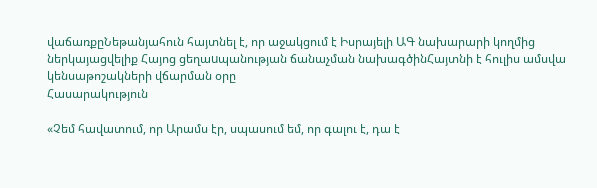վաճառքըՆեթանյահուն հայտնել է, որ աջակցում է Իսրայելի ԱԳ նախարարի կողմից ներկայացվելիք Հայոց ցեղաuպանության ճանաչման նախագծինՀայտնի է հուլիս ամսվա կենսաթոշակների վճարման օրը
Հասարակություն

«Չեմ հավատում, որ Արամս էր, սպասում եմ, որ գալու է, դա է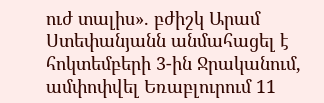ուժ տալիս». բժիշկ Արամ Ստեփանյանն անմահացել է հոկտեմբերի 3-ին Ջրականում, ամփոփվել Եռաբլուրում 11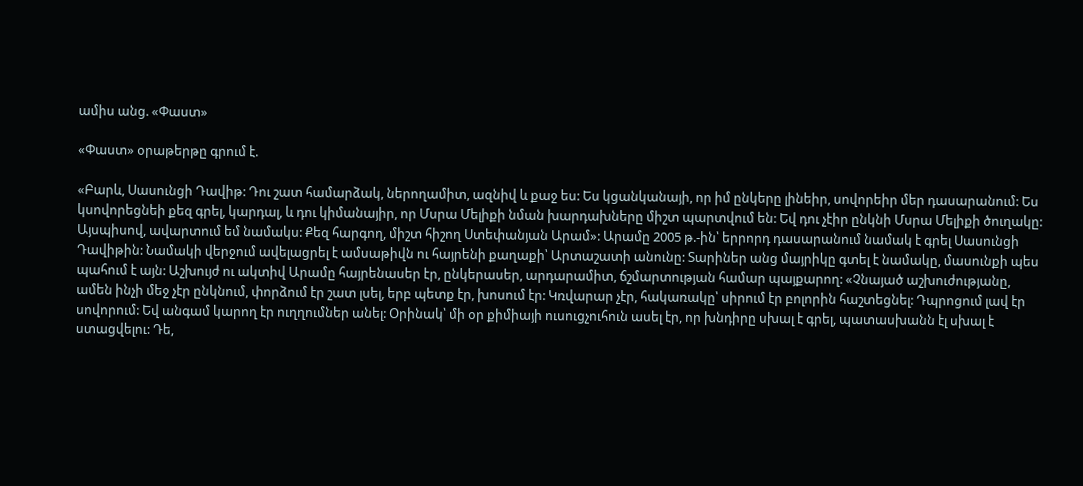ամիս անց. «Փաստ»

«Փաստ» օրաթերթը գրում է.

«Բարև, Սասունցի Դավիթ: Դու շատ համարձակ, ներողամիտ, ազնիվ և քաջ ես: Ես կցանկանայի, որ իմ ընկերը լինեիր, սովորեիր մեր դասարանում: Ես կսովորեցնեի քեզ գրել, կարդալ, և դու կիմանայիր, որ Մսրա Մելիքի նման խարդախները միշտ պարտվում են: Եվ դու չէիր ընկնի Մսրա Մելիքի ծուղակը: Այսպիսով, ավարտում եմ նամակս: Քեզ հարգող, միշտ հիշող Ստեփանյան Արամ»: Արամը 2005 թ.-ին՝ երրորդ դասարանում նամակ է գրել Սասունցի Դավիթին: Նամակի վերջում ավելացրել է ամսաթիվն ու հայրենի քաղաքի՝ Արտաշատի անունը: Տարիներ անց մայրիկը գտել է նամակը, մասունքի պես պահում է այն: Աշխույժ ու ակտիվ Արամը հայրենասեր էր, ընկերասեր, արդարամիտ, ճշմարտության համար պայքարող: «Չնայած աշխուժությանը, ամեն ինչի մեջ չէր ընկնում, փորձում էր շատ լսել, երբ պետք էր, խոսում էր: Կռվարար չէր, հակառակը՝ սիրում էր բոլորին հաշտեցնել: Դպրոցում լավ էր սովորում: Եվ անգամ կարող էր ուղղումներ անել: Օրինակ՝ մի օր քիմիայի ուսուցչուհուն ասել էր, որ խնդիրը սխալ է գրել, պատասխանն էլ սխալ է ստացվելու: Դե,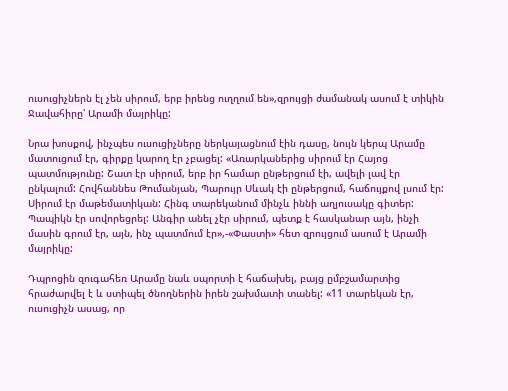ուսուցիչներն էլ չեն սիրում, երբ իրենց ուղղում են»,զրույցի ժամանակ ասում է տիկին Ջավահիրը՝ Արամի մայրիկը:

Նրա խոսքով, ինչպես ուսուցիչները ներկայացնում էին դասը, նույն կերպ Արամը մատուցում էր, գիրքը կարող էր չբացել: «Առարկաներից սիրում էր Հայոց պատմությունը: Շատ էր սիրում, երբ իր համար ընթերցում էի, ավելի լավ էր ընկալում: Հովհաննես Թումանյան, Պարույր Սևակ էի ընթերցում, հաճույքով լսում էր: Սիրում էր մաթեմատիկան: Հինգ տարեկանում մինչև իննի աղյուսակը գիտեր: Պապիկն էր սովորեցրել: Անգիր անել չէր սիրում, պետք է հասկանար այն, ինչի մասին գրում էր, այն, ինչ պատմում էր»,-«Փաստի» հետ զրույցում ասում է Արամի մայրիկը:

Դպրոցին զուգահեռ Արամը նաև սպորտի է հաճախել, բայց ըմբշամարտից հրաժարվել է և ստիպել ծնողներին իրեն շախմատի տանել: «11 տարեկան էր, ուսուցիչն ասաց, որ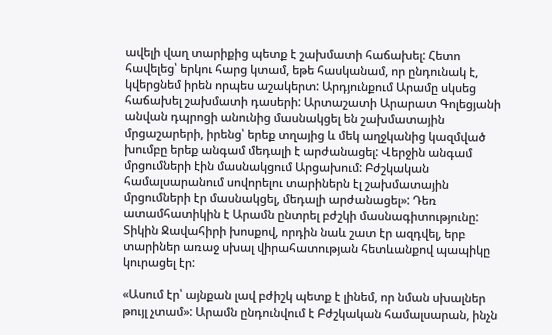ավելի վաղ տարիքից պետք է շախմատի հաճախել: Հետո հավելեց՝ երկու հարց կտամ, եթե հասկանամ, որ ընդունակ է, կվերցնեմ իրեն որպես աշակերտ: Արդյունքում Արամը սկսեց հաճախել շախմատի դասերի: Արտաշատի Արարատ Գոլեցյանի անվան դպրոցի անունից մասնակցել են շախմատային մրցաշարերի, իրենց՝ երեք տղայից և մեկ աղջկանից կազմված խումբը երեք անգամ մեդալի է արժանացել: Վերջին անգամ մրցումների էին մասնակցում Արցախում: Բժշկական համալսարանում սովորելու տարիներն էլ շախմատային մրցումների էր մասնակցել, մեդալի արժանացել»: Դեռ ատամհատիկին է Արամն ընտրել բժշկի մասնագիտությունը: Տիկին Ջավահիրի խոսքով, որդին նաև շատ էր ազդվել, երբ տարիներ առաջ սխալ վիրահատության հետևանքով պապիկը կուրացել էր:

«Ասում էր՝ այնքան լավ բժիշկ պետք է լինեմ, որ նման սխալներ թույլ չտամ»: Արամն ընդունվում է Բժշկական համալսարան, ինչն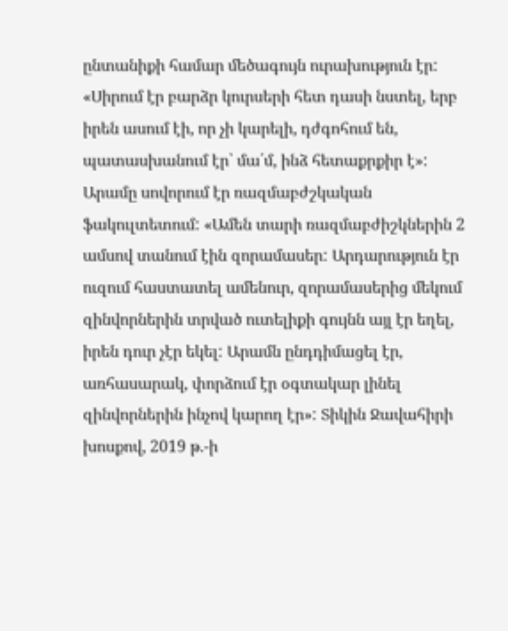ընտանիքի համար մեծագույն ուրախություն էր: «Սիրում էր բարձր կուրսերի հետ դասի նստել, երբ իրեն ասում էի, որ չի կարելի, դժգոհում են, պատասխանում էր՝ մա՛մ, ինձ հետաքրքիր է»: Արամը սովորում էր ռազմաբժշկական ֆակուլտետում: «Ամեն տարի ռազմաբժիշկներին 2 ամսով տանում էին զորամասեր: Արդարություն էր ուզում հաստատել ամենուր, զորամասերից մեկում զինվորներին տրված ուտելիքի գույնն այլ էր եղել, իրեն դուր չէր եկել: Արամն ընդդիմացել էր, առհասարակ, փորձում էր օգտակար լինել զինվորներին ինչով կարող էր»: Տիկին Ջավահիրի խոսքով, 2019 թ.-ի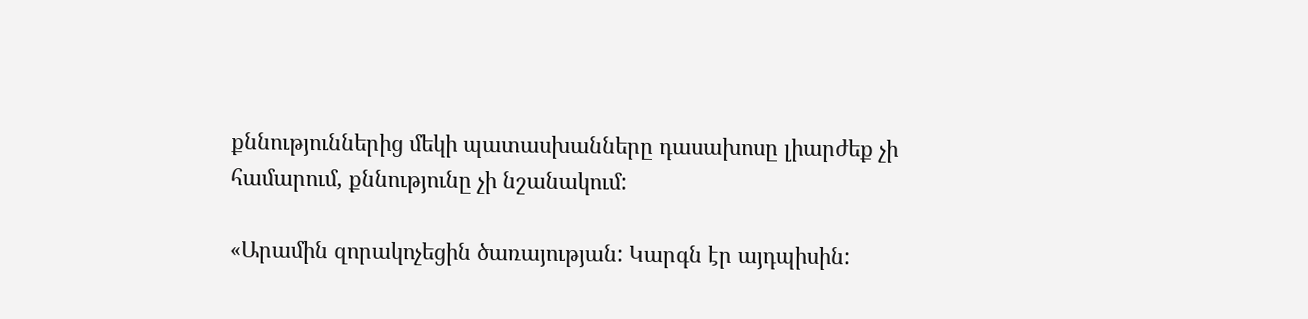քննություններից մեկի պատասխանները դասախոսը լիարժեք չի համարում, քննությունը չի նշանակում:

«Արամին զորակոչեցին ծառայության: Կարգն էր այդպիսին: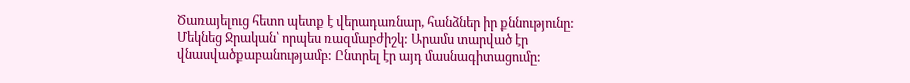Ծառայելուց հետո պետք է վերադառնար, հանձներ իր քննությունը: Մեկնեց Ջրական՝ որպես ռազմաբժիշկ: Արամս տարված էր վնասվածքաբանությամբ: Ընտրել էր այդ մասնագիտացումը: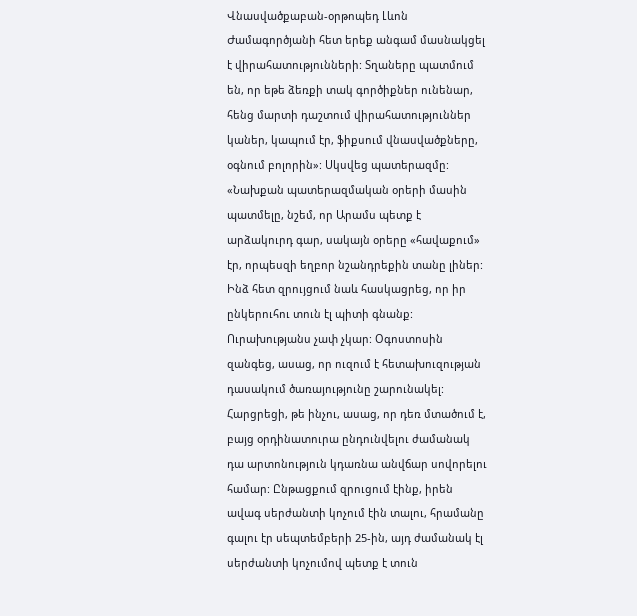Վնասվածքաբան-օրթոպեդ Լևոն Ժամագործյանի հետ երեք անգամ մասնակցել է վիրահատությունների: Տղաները պատմում են, որ եթե ձեռքի տակ գործիքներ ունենար, հենց մարտի դաշտում վիրահատություններ կաներ, կապում էր, ֆիքսում վնասվածքները, օգնում բոլորին»: Սկսվեց պատերազմը: «Նախքան պատերազմական օրերի մասին պատմելը, նշեմ, որ Արամս պետք է արձակուրդ գար, սակայն օրերը «հավաքում» էր, որպեսզի եղբոր նշանդրեքին տանը լիներ: Ինձ հետ զրույցում նաև հասկացրեց, որ իր ընկերուհու տուն էլ պիտի գնանք: Ուրախությանս չափ չկար: Օգոստոսին զանգեց, ասաց, որ ուզում է հետախուզության դասակում ծառայությունը շարունակել: Հարցրեցի, թե ինչու, ասաց, որ դեռ մտածում է, բայց օրդինատուրա ընդունվելու ժամանակ դա արտոնություն կդառնա անվճար սովորելու համար: Ընթացքում զրուցում էինք, իրեն ավագ սերժանտի կոչում էին տալու, հրամանը գալու էր սեպտեմբերի 25-ին, այդ ժամանակ էլ սերժանտի կոչումով պետք է տուն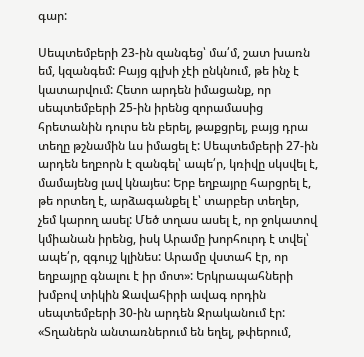գար:

Սեպտեմբերի 23-ին զանգեց՝ մա՛մ, շատ խառն եմ, կզանգեմ: Բայց գլխի չէի ընկնում, թե ինչ է կատարվում: Հետո արդեն իմացանք, որ սեպտեմբերի 25-ին իրենց զորամասից հրետանին դուրս են բերել, թաքցրել, բայց դրա տեղը թշնամին ևս իմացել է: Սեպտեմբերի 27-ին արդեն եղբորն է զանգել՝ ապե՛ր, կռիվը սկսվել է, մամայենց լավ կնայես: Երբ եղբայրը հարցրել է, թե որտեղ է, արձագանքել է՝ տարբեր տեղեր, չեմ կարող ասել: Մեծ տղաս ասել է, որ ջոկատով կմիանան իրենց, իսկ Արամը խորհուրդ է տվել՝ ապե՛ր, զգույշ կլինես: Արամը վստահ էր, որ եղբայրը գնալու է իր մոտ»: Երկրապահների խմբով տիկին Ջավահիրի ավագ որդին սեպտեմբերի 30-ին արդեն Ջրականում էր: «Տղաներն անտառներում են եղել, թփերում,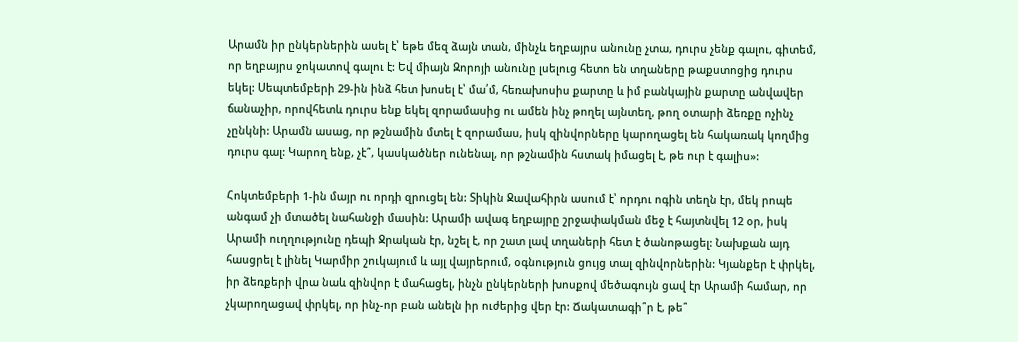Արամն իր ընկերներին ասել է՝ եթե մեզ ձայն տան, մինչև եղբայրս անունը չտա, դուրս չենք գալու, գիտեմ, որ եղբայրս ջոկատով գալու է: Եվ միայն Զորոյի անունը լսելուց հետո են տղաները թաքստոցից դուրս եկել: Սեպտեմբերի 29-ին ինձ հետ խոսել է՝ մա՛մ, հեռախոսիս քարտը և իմ բանկային քարտը անվավեր ճանաչիր, որովհետև դուրս ենք եկել զորամասից ու ամեն ինչ թողել այնտեղ, թող օտարի ձեռքը ոչինչ չընկնի: Արամն ասաց, որ թշնամին մտել է զորամաս, իսկ զինվորները կարողացել են հակառակ կողմից դուրս գալ: Կարող ենք, չէ՞, կասկածներ ունենալ, որ թշնամին հստակ իմացել է, թե ուր է գալիս»:

Հոկտեմբերի 1-ին մայր ու որդի զրուցել են: Տիկին Ջավահիրն ասում է՝ որդու ոգին տեղն էր, մեկ րոպե անգամ չի մտածել նահանջի մասին: Արամի ավագ եղբայրը շրջափակման մեջ է հայտնվել 12 օր, իսկ Արամի ուղղությունը դեպի Ջրական էր, նշել է, որ շատ լավ տղաների հետ է ծանոթացել: Նախքան այդ հասցրել է լինել Կարմիր շուկայում և այլ վայրերում, օգնություն ցույց տալ զինվորներին: Կյանքեր է փրկել, իր ձեռքերի վրա նաև զինվոր է մահացել, ինչն ընկերների խոսքով մեծագույն ցավ էր Արամի համար, որ չկարողացավ փրկել, որ ինչ-որ բան անելն իր ուժերից վեր էր: Ճակատագի՞ր է, թե՞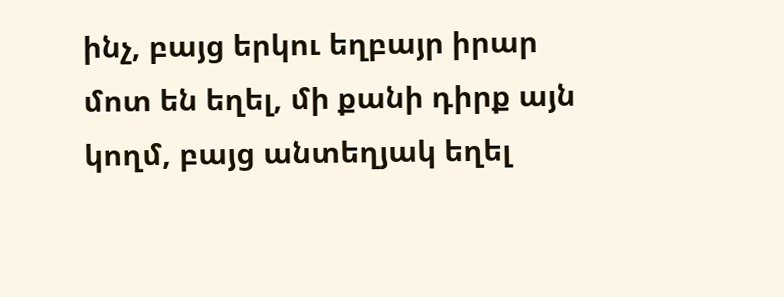ինչ, բայց երկու եղբայր իրար մոտ են եղել, մի քանի դիրք այն կողմ, բայց անտեղյակ եղել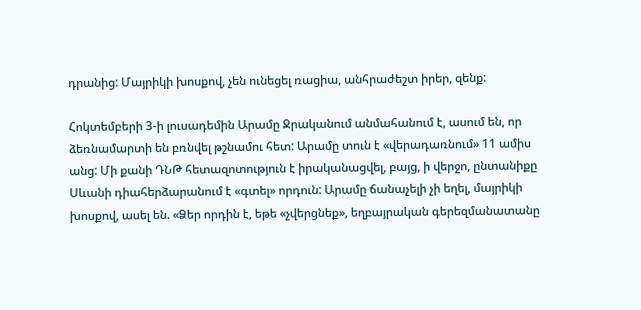դրանից: Մայրիկի խոսքով, չեն ունեցել ռացիա, անհրաժեշտ իրեր, զենք:

Հոկտեմբերի 3-ի լուսադեմին Արամը Ջրականում անմահանում է, ասում են, որ ձեռնամարտի են բռնվել թշնամու հետ: Արամը տուն է «վերադառնում» 11 ամիս անց: Մի քանի ԴՆԹ հետազոտություն է իրականացվել, բայց, ի վերջո, ընտանիքը Սևանի դիահերձարանում է «գտել» որդուն: Արամը ճանաչելի չի եղել, մայրիկի խոսքով, ասել են. «Ձեր որդին է, եթե «չվերցնեք», եղբայրական գերեզմանատանը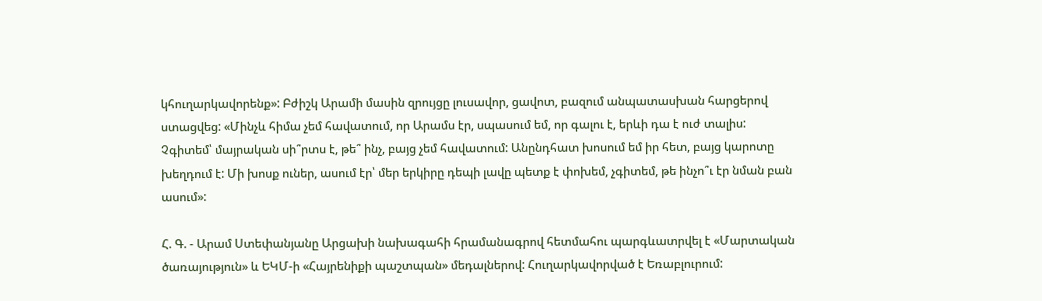կհուղարկավորենք»: Բժիշկ Արամի մասին զրույցը լուսավոր, ցավոտ, բազում անպատասխան հարցերով ստացվեց: «Մինչև հիմա չեմ հավատում, որ Արամս էր, սպասում եմ, որ գալու է, երևի դա է ուժ տալիս: Չգիտեմ՝ մայրական սի՞րտս է, թե՞ ինչ, բայց չեմ հավատում: Անընդհատ խոսում եմ իր հետ, բայց կարոտը խեղդում է: Մի խոսք ուներ, ասում էր՝ մեր երկիրը դեպի լավը պետք է փոխեմ, չգիտեմ, թե ինչո՞ւ էր նման բան ասում»:

Հ. Գ. - Արամ Ստեփանյանը Արցախի նախագահի հրամանագրով հետմահու պարգևատրվել է «Մարտական ծառայություն» և ԵԿՄ-ի «Հայրենիքի պաշտպան» մեդալներով: Հուղարկավորված է Եռաբլուրում: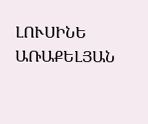ԼՈՒՍԻՆԵ ԱՌԱՔԵԼՅԱՆ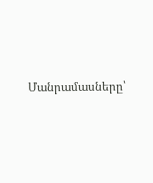Մանրամասները՝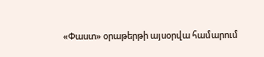«Փաստ» օրաթերթի այսօրվա համարում